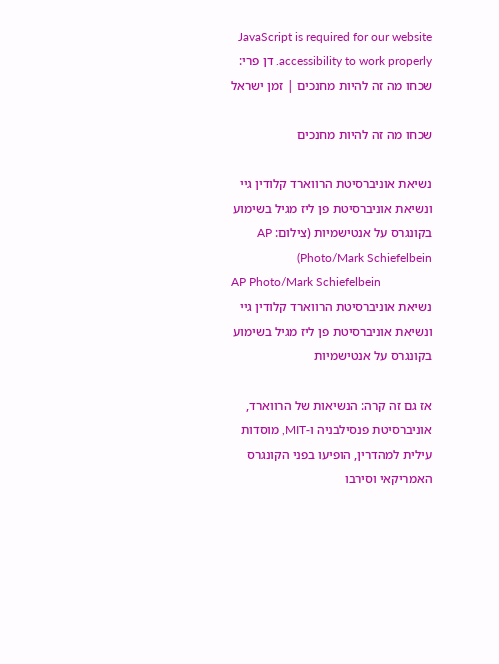JavaScript is required for our website accessibility to work properly. דן פרי: שכחו מה זה להיות מחנכים | זמן ישראל

שכחו מה זה להיות מחנכים

נשיאת אוניברסיטת הרווארד קלודין גיי ונשיאת אוניברסיטת פן ליז מגיל בשימוע בקונגרס על אנטישמיות (צילום: AP Photo/Mark Schiefelbein)
AP Photo/Mark Schiefelbein
נשיאת אוניברסיטת הרווארד קלודין גיי ונשיאת אוניברסיטת פן ליז מגיל בשימוע בקונגרס על אנטישמיות

אז גם זה קרה: הנשיאות של הרווארד, אוניברסיטת פנסילבניה ו-MIT, מוסדות עילית למהדרין, הופיעו בפני הקונגרס האמריקאי וסירבו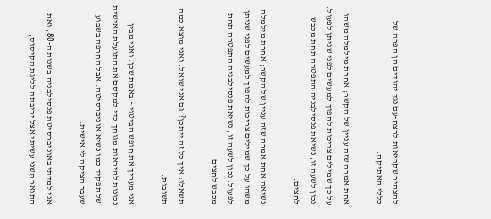להצהיר שקריאות לרצח-עם נגד יהודים הן הפרה של כללי האתיקה.

אחת אמרה שזה עניין של הקשר; אחרת מילמלה משהו על כך שמילים צריכות להפוך למעשים לפני שניתן לפעול. נכון לשעה זו, נשיאת פנסילבניה התפטרה תחת מכבש לחצים.

נשיאה אחת אמרה שזה עניין של הקשר; אחרת מילמלה משהו על כך שמילים צריכות להפוך למעשים לפני שניתן לפעול. נכון לשעה זו, נשיאת פנסילבניה התפטרה תחת מכבש לחצים

תשאלו: איך כל זה ייתכן?  גם אני שואל. ואני מוצא כמה תשובות.

אני מעריך את חופש הביטוי – באמת שכן. ואני מבין נכונות להיראות מגוחך כדי למקסם את התועלת האישית של תפקיד כמו נשיא אוניברסיטה. אבל החרפה בשבוע שעבר הציקה לי אישית.

אני למדתי באוניברסיטת פנסילבניה בשנות ה-80, ואת התואר השני עשיתי אצל יריבתה לליגת הקיסוס,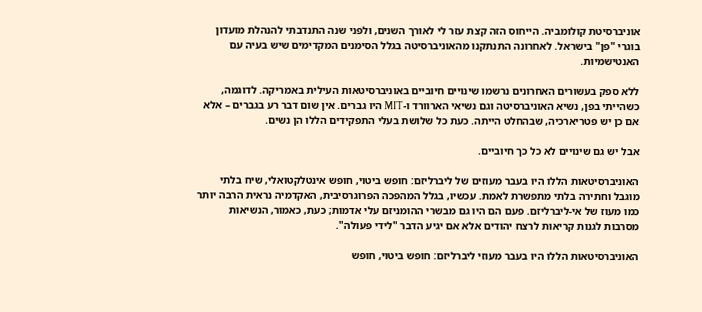אוניברסיטת קולומביה. הייחוס הזה קצת עזר לי לאורך השנים, ולפני שנה התנדבתי להנהלת מועדון בוגרי "פן" בישראל. לאחרונה התנתקנו מהאוניברסיטה בגלל הסימנים המקדימים שיש בעיה עם האנטישמיות.

ללא ספק בעשורים האחרונים נרשמו שינויים חיוביים באוניברסיטאות העילית באמריקה. לדוגמה, כשהייתי בפן, נשיא האוניברסיטה וגם נשיאי הארוורד ו-MIT היו גברים. אין שום דבר רע בגברים – אלא אם כן יש פטריארכיה, שבהחלט הייתה. כעת כל שלושת בעלי התפקידים הללו הן נשים.

אבל יש גם שינויים לא כל כך חיוביים.

האוניברסיטאות הללו היו בעבר מעוזים של ליברליזם: חופש ביטוי, חופש אינטלקטואלי, שיח בלתי מוגבל וחתירה בלתי מתפשרת לאמת. עכשיו, בגלל המהפכה הפרוגרסיבית, האקדמיה נראית הרבה יותר כמו מעוז של אי-ליברליזם. פעם הם היו גם מבשרי ההומניזם עלי אדמות; כעת, כאמור, הנשיאות מסרבות לגנות קריאות לרצח יהודים אלא אם יגיע הדבר "לידי פעולה".

האוניברסיטאות הללו היו בעבר מעוזי ליברליזם: חופש ביטוי, חופש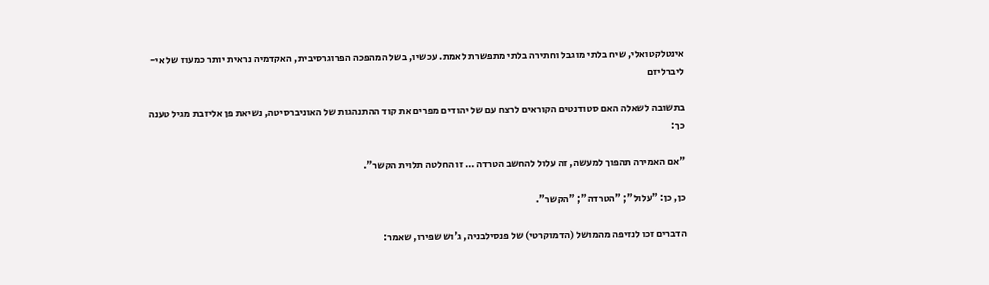אינטלקטואלי, שיח בלתי מוגבל וחתירה בלתי מתפשרת לאמת. עכשיו, בשל המהפכה הפרוגרסיבית, האקדמיה נראית יותר כמעוז של אי-ליברליזם

בתשובה לשאלה האם סטודנטים הקוראים לרצח עם של יהודים מפרים את קוד ההתנהגות של האוניברסיטה, נשיאת פן אליזבת מגיל טענה כך:

"אם האמירה תהפוך למעשה, זה עלול להחשב הטרדה … זו החלטה תלוית הקשר".

כן, כן: "עלול"; "הטרדה"; "הקשר".

הדברים זכו לנזיפה מהמושל (הדמוקרטי) של פנסילבניה, ג'וש שפירו, שאמר: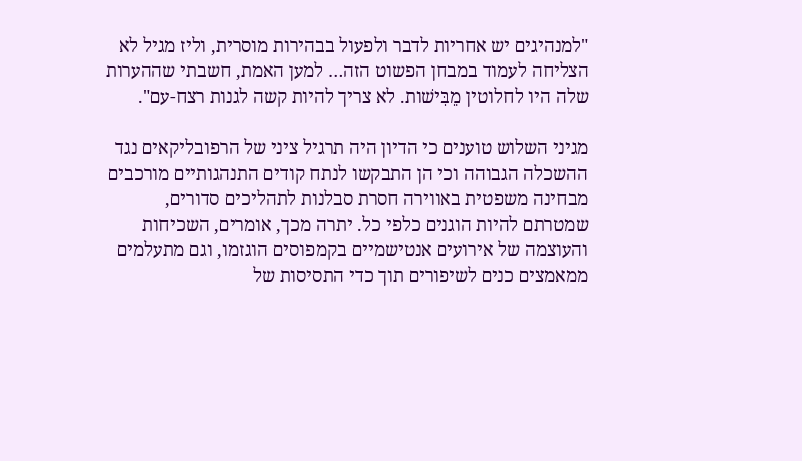"למנהיגים יש אחריות לדבר ולפעול בבהירות מוסרית, וליז מגיל לא הצליחה לעמוד במבחן הפשוט הזה… למען האמת, חשבתי שההערות שלה היו לחלוטין מֵבִּישׁות. לא צריך להיות קשה לגנות רצח-עם".

מגיני השלוש טוענים כי הדיון היה תרגיל ציני של הרפובליקאים נגד ההשכלה הגבוהה וכי הן התבקשו לנתח קודים התנהגותיים מורכבים מבחינה משפטית באווירה חסרת סבלנות לתהליכים סדורים, שמטרתם להיות הוגנים כלפי כל. יתרה מכך, אומרים, השכיחות והעוצמה של אירועים אנטישמיים בקמפוסים הוגזמו, וגם מתעלמים ממאמצים כנים לשיפורים תוך כדי התסיסות של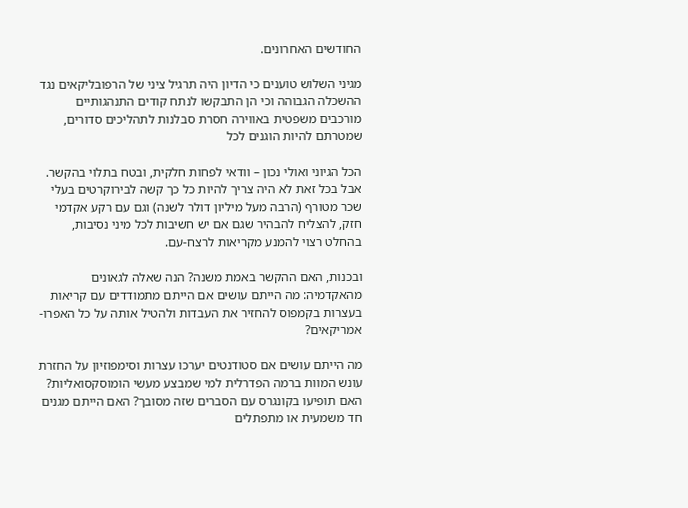החודשים האחרונים.

מגיני השלוש טוענים כי הדיון היה תרגיל ציני של הרפובליקאים נגד ההשכלה הגבוהה וכי הן התבקשו לנתח קודים התנהגותיים מורכבים משפטית באווירה חסרת סבלנות לתהליכים סדורים, שמטרתם להיות הוגנים לכל

הכל הגיוני ואולי נכון – וודאי לפחות חלקית, ובטח בתלוי בהקשר. אבל בכל זאת לא היה צריך להיות כל כך קשה לבירוקרטים בעלי שכר מטורף (הרבה מעל מיליון דולר לשנה) וגם עם רקע אקדמי חזק, להצליח להבהיר שגם אם יש חשיבות לכל מיני נסיבות, בהחלט רצוי להמנע מקריאות לרצח-עם.

ובכנות, האם ההקשר באמת משנה? הנה שאלה לגאונים מהאקדמיה: מה הייתם עושים אם הייתם מתמודדים עם קריאות בעצרות בקמפוס להחזיר את העבדות ולהטיל אותה על כל האפרו-אמריקאים?

מה הייתם עושים אם סטודנטים יערכו עצרות וסימפוזיון על החזרת עונש המוות ברמה הפדרלית למי שמבצע מעשי הומוסקסואליות? האם תופיעו בקונגרס עם הסברים שזה מסובך? האם הייתם מגנים חד משמעית או מתפתלים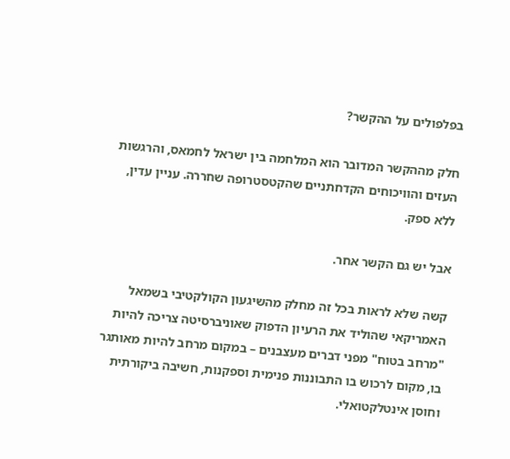בפלפולים על ההקשר?

חלק מההקשר המדובר הוא המלחמה בין ישראל לחמאס, והרגשות העזים והוויכוחים הקדחתניים שהקטסטרופה שחררה. עניין עדין, ללא ספק.

אבל יש גם הקשר אחר.

קשה שלא לראות בכל זה מחלק מהשיגעון הקולקטיבי בשמאל האמריקאי שהוליד את הרעיון הדפוק שאוניברסיטה צריכה להיות "מרחב בטוח" מפני דברים מעצבנים – במקום מרחב להיות מאותגר בו, מקום לרכוש בו התבוננות פנימית וספקנות, חשיבה ביקורתית וחוסן אינטלקטואלי.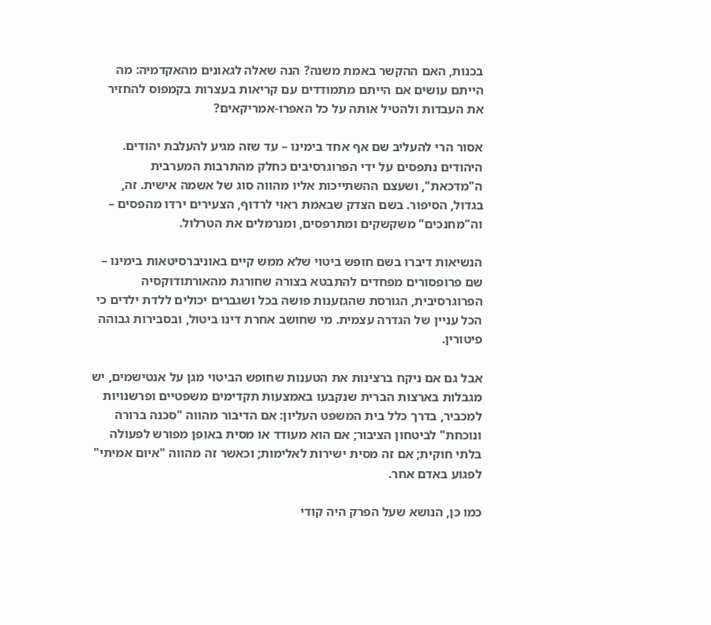בכנות, האם ההקשר באמת משנה? הנה שאלה לגאונים מהאקדמיה: מה הייתם עושים אם הייתם מתמודדים עם קריאות בעצרות בקמפוס להחזיר את העבדות ולהטיל אותה על כל האפרו-אמריקאים?

אסור הרי להעליב שם אף אחד בימינו – עד שזה מגיע להעלבת יהודים. היהודים נתפסים על ידי הפרוגרסיבים כחלק מהתרבות המערבית ה"מדכאת", ושעצם ההשתייכות אליו מהווה סוג של אשמה אישית. זה, בגדול, הסיפור. בשם הצדק שבאמת ראוי לרדוף, הצעירים ירדו מהפסים – וה"מחנכים" משקשקים ומתרפסים, ומנרמלים את הטרלול.

הנשיאות דיברו בשם חופש ביטוי שלא ממש קיים באוניברסיטאות בימינו – שם פרופסורים מפחדים להתבטא בצורה שחורגת מהאורתודוקסיה הפרוגרסיבית, הגורסת שהגזענות פושה בכל ושגברים יכולים ללדת ילדים כי הכל עניין של הגדרה עצמית. מי שחושב אחרת דינו ביטול, ובסבירות גבוהה פיטורין.

אבל גם אם ניקח ברצינות את הטענות שחופש הביטוי מגן על אנטישמים, יש מגבלות בארצות הברית שנקבעו באמצעות תקדימים משפטיים ופרשנויות למכביר, בדרך כלל בית המשפט העליון: אם הדיבור מהווה "סכנה ברורה ונוכחת" לביטחון הציבור; אם הוא מעודד או מסית באופן מפורש לפעולה בלתי חוקית; אם זה מסית ישירות לאלימות; וכאשר זה מהווה "איום אמיתי" לפגוע באדם אחר.

כמו כן, הנושא שעל הפרק היה קודי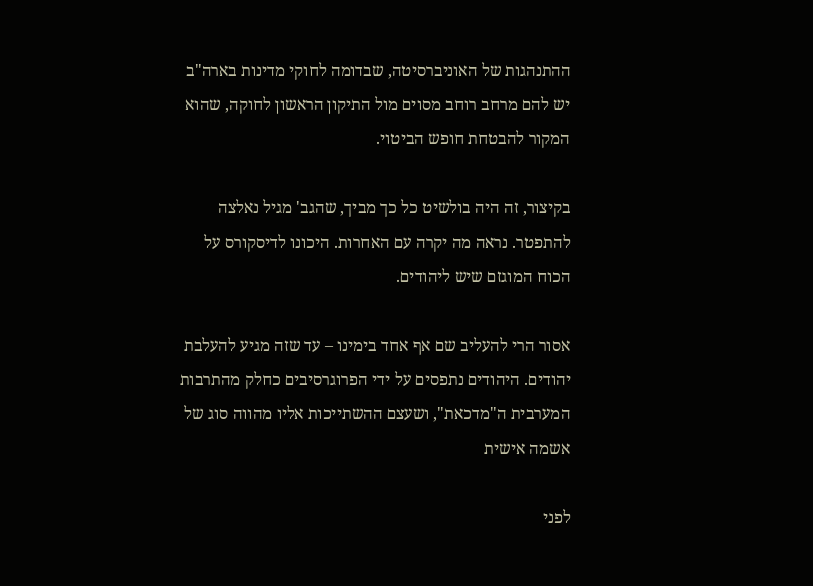ההתנהגות של האוניברסיטה, שבדומה לחוקי מדינות בארה"ב יש להם מרחב רוחב מסוים מול התיקון הראשון לחוקה, שהוא המקור להבטחת חופש הביטוי.

בקיצור, זה היה בולשיט כל כך מביך, שהגב' מגיל נאלצה להתפטר. נראה מה יקרה עם האחרות. היכונו לדיסקורס על הכוח המוגזם שיש ליהודים.

אסור הרי להעליב שם אף אחד בימינו – עד שזה מגיע להעלבת יהודים. היהודים נתפסים על ידי הפרוגרסיבים כחלק מהתרבות המערבית ה"מדכאת", ושעצם ההשתייכות אליו מהווה סוג של אשמה אישית

לפני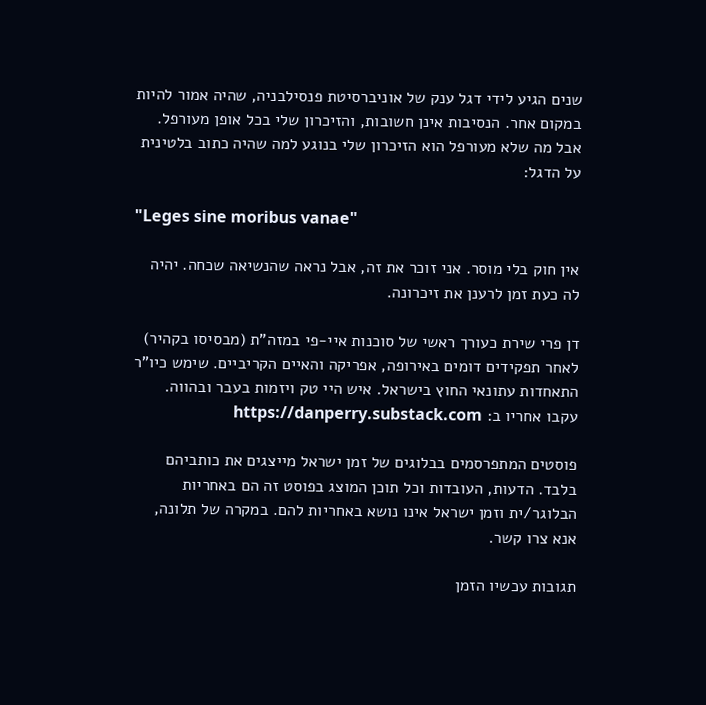שנים הגיע לידי דגל ענק של אוניברסיטת פנסילבניה, שהיה אמור להיות במקום אחר. הנסיבות אינן חשובות, והזיכרון שלי בכל אופן מעורפל. אבל מה שלא מעורפל הוא הזיכרון שלי בנוגע למה שהיה כתוב בלטינית על הדגל:

"Leges sine moribus vanae"

אין חוק בלי מוסר. אני זוכר את זה, אבל נראה שהנשיאה שכחה. יהיה לה כעת זמן לרענן את זיכרונה.

דן פרי שירת כעורך ראשי של סוכנות איי-פי במזה"ת (מבסיסו בקהיר) לאחר תפקידים דומים באירופה, אפריקה והאיים הקריביים. שימש כיו"ר התאחדות עתונאי החוץ בישראל. איש היי טק ויזמות בעבר ובהווה. עקבו אחריו ב: https://danperry.substack.com

פוסטים המתפרסמים בבלוגים של זמן ישראל מייצגים את כותביהם בלבד. הדעות, העובדות וכל תוכן המוצג בפוסט זה הם באחריות הבלוגר/ית וזמן ישראל אינו נושא באחריות להם. במקרה של תלונה, אנא צרו קשר.

תגובות עכשיו הזמן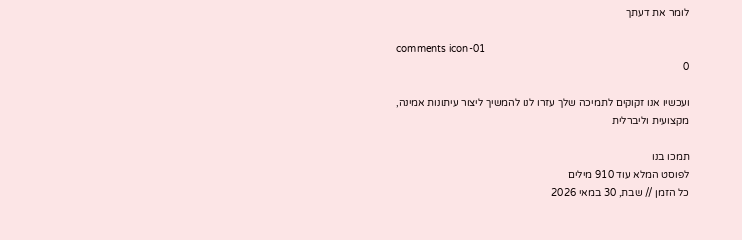לומר את דעתך

comments icon-01
0

ועכשיו אנו זקוקים לתמיכה שלך עזרו לנו להמשיך ליצור עיתונות אמינה, מקצועית וליברלית

תמכו בנו
לפוסט המלא עוד 910 מילים
כל הזמן // שבת, 30 במאי 2026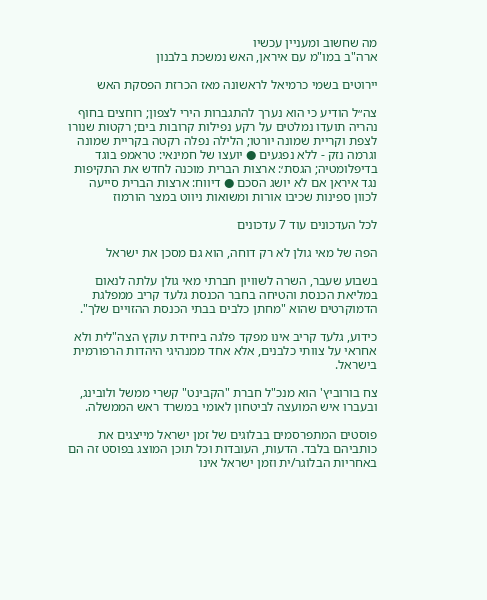מה שחשוב ומעניין עכשיו
ארה"ב במו"מ עם איראן, האש נמשכת בלבנון

יירוטים בשמי כרמיאל לראשונה מאז הכרזת הפסקת האש

צה״ל הודיע כי הוא נערך להתגברות הירי לצפון; רוחצים בחוף נהריה תועדו נמלטים על רקע נפילות קרובות בים; רקטות שנורו לצפת וקריית שמונה יורטו; הלילה נפלה רקטה בקריית שמונה וגרמה נזק - ללא נפגעים ● יועצו של חמינאי: טראמפ בוגד בדיפלומטיה; הגסת׳: ארצות הברית מוכנה לחדש את התקיפות נגד איראן אם לא יושג הסכם ● דיווח: ארצות הברית סייעה לכוון ספינות שכיבו אורות ומשואות ניווט במצר הורמוז

לכל העדכונים עוד 7 עדכונים

הפה של מאי גולן לא רק דוחה, הוא גם מסכן את ישראל

בשבוע שעבר, השרה לשוויון חברתי מאי גולן עלתה לנאום במליאת הכנסת והטיחה בחבר הכנסת גלעד קריב ממפלגת הדמוקרטים שהוא "מחתן כלבים בבתי הכנסת ההזויים שלך".

כידוע, גלעד קריב אינו מפקד פלגה ביחידת עוקץ הצה"לית ולא אחראי על צוותי כלבנים, אלא אחד ממנהיגי היהדות הרפורמית בישראל.

צח בורוביץ' הוא מנכ"ל חברת "הקבינט" קשרי ממשל ולובינג, ובעברו איש המועצה לביטחון לאומי במשרד ראש הממשלה.

פוסטים המתפרסמים בבלוגים של זמן ישראל מייצגים את כותביהם בלבד. הדעות, העובדות וכל תוכן המוצג בפוסט זה הם באחריות הבלוגר/ית וזמן ישראל אינו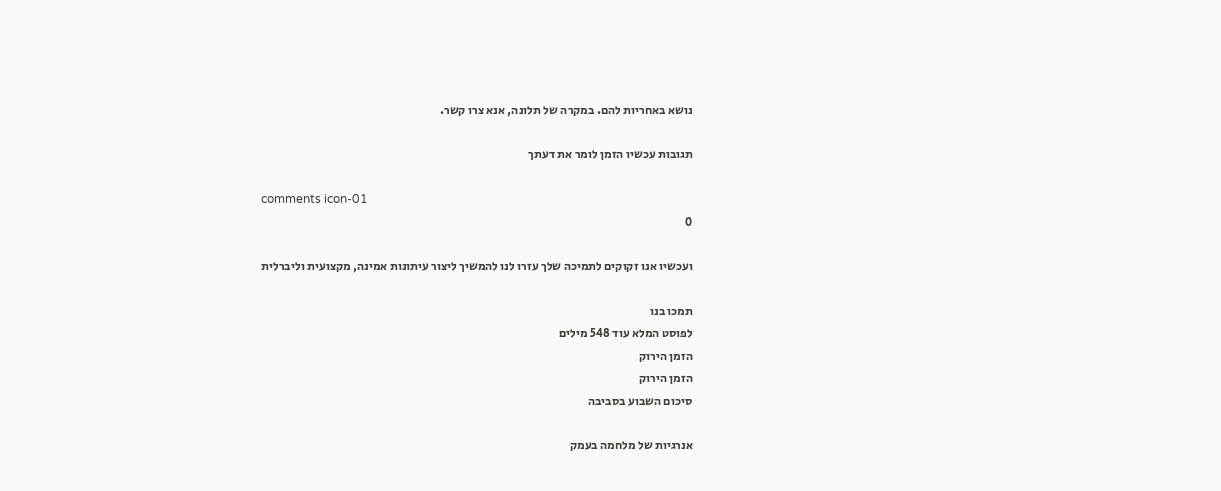נושא באחריות להם. במקרה של תלונה, אנא צרו קשר.

תגובות עכשיו הזמן לומר את דעתך

comments icon-01
0

ועכשיו אנו זקוקים לתמיכה שלך עזרו לנו להמשיך ליצור עיתונות אמינה, מקצועית וליברלית

תמכו בנו
לפוסט המלא עוד 548 מילים
הזמן הירוק
הזמן הירוק
סיכום השבוע בסביבה

אנרגיות של מלחמה בעמק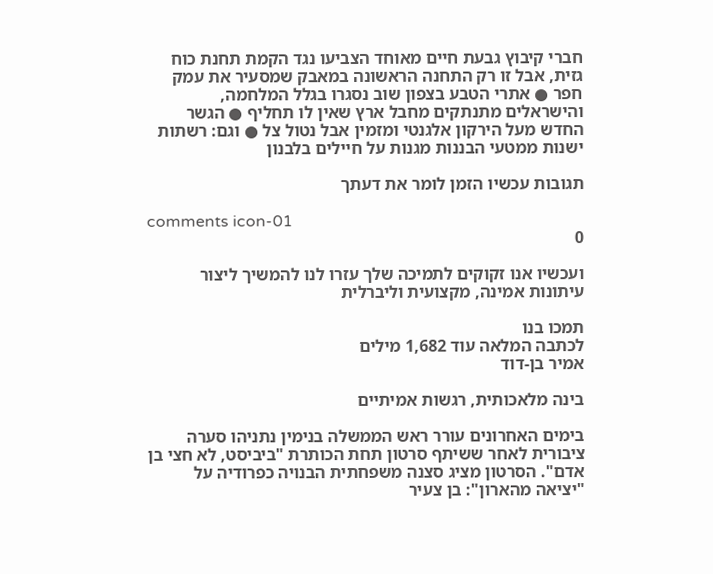חברי קיבוץ גבעת חיים מאוחד הצביעו נגד הקמת תחנת כוח גזית, אבל זו רק התחנה הראשונה במאבק שמסעיר את עמק חפר ● אתרי הטבע בצפון שוב נסגרו בגלל המלחמה, והישראלים מתנתקים מחבל ארץ שאין לו תחליף ● הגשר החדש מעל הירקון אלגנטי ומזמין אבל נטול צל ● וגם: רשתות ישנות ממטעי הבננות מגנות על חיילים בלבנון

תגובות עכשיו הזמן לומר את דעתך

comments icon-01
0

ועכשיו אנו זקוקים לתמיכה שלך עזרו לנו להמשיך ליצור עיתונות אמינה, מקצועית וליברלית

תמכו בנו
לכתבה המלאה עוד 1,682 מילים
אמיר בן-דוד

בינה מלאכותית, רגשות אמיתיים

בימים האחרונים עורר ראש הממשלה בנימין נתניהו סערה ציבורית לאחר ששיתף סרטון תחת הכותרת "ביביסט, לא חצי בן אדם". הסרטון מציג סצנה משפחתית הבנויה כפרודיה על "יציאה מהארון": בן צעיר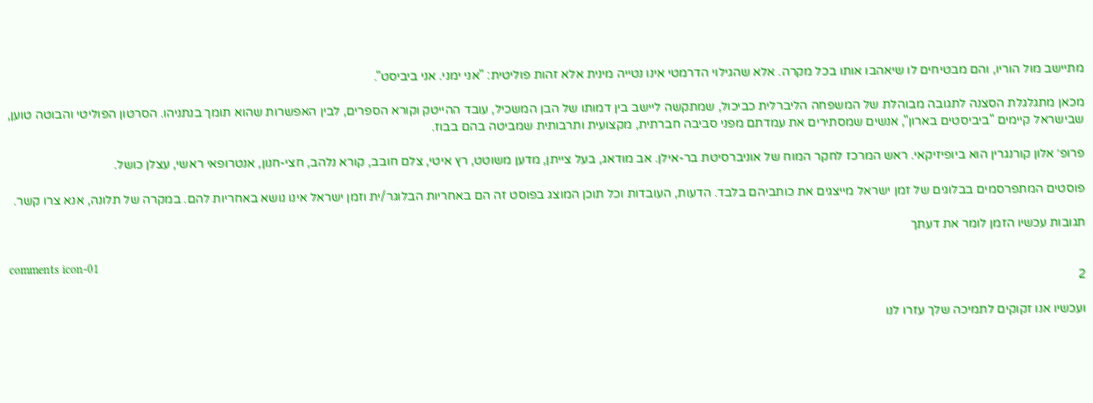מתיישב מול הוריו, והם מבטיחים לו שיאהבו אותו בכל מקרה. אלא שהגילוי הדרמטי אינו נטייה מינית אלא זהות פוליטית: "אני ימני. אני ביביסט".

מכאן מתגלגלת הסצנה לתגובה מבוהלת של המשפחה הליברלית כביכול, שמתקשה ליישב בין דמותו של הבן המשכיל, עובד ההייטק וקורא הספרים, לבין האפשרות שהוא תומך בנתניהו. הסרטון הפוליטי והבוטה טוען, שבישראל קיימים "ביביסטים בארון", אנשים שמסתירים את עמדתם מפני סביבה חברתית, מקצועית ותרבותית שמביטה בהם בבוז.

פרופ׳ אלון קורנגרין הוא ביופיזיקאי. ראש המרכז לחקר המוח של אוניברסיטת בר-אילן. אב מודאג, בעל צייתן, מדען משוטט, רץ איטי, צלם חובב, קורא נלהב, חצי-חנון, אנטרופאי ראשי, עצלן כושל.

פוסטים המתפרסמים בבלוגים של זמן ישראל מייצגים את כותביהם בלבד. הדעות, העובדות וכל תוכן המוצג בפוסט זה הם באחריות הבלוגר/ית וזמן ישראל אינו נושא באחריות להם. במקרה של תלונה, אנא צרו קשר.

תגובות עכשיו הזמן לומר את דעתך

comments icon-01
2

ועכשיו אנו זקוקים לתמיכה שלך עזרו לנו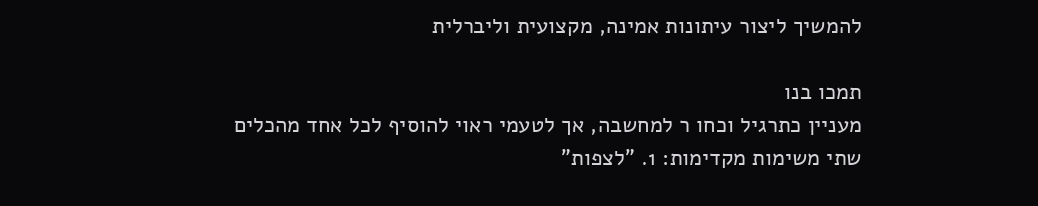להמשיך ליצור עיתונות אמינה, מקצועית וליברלית

תמכו בנו
מעניין כתרגיל וכחו ר למחשבה, אך לטעמי ראוי להוסיף לכל אחד מהכלים שתי משימות מקדימות: 1. "לצפות"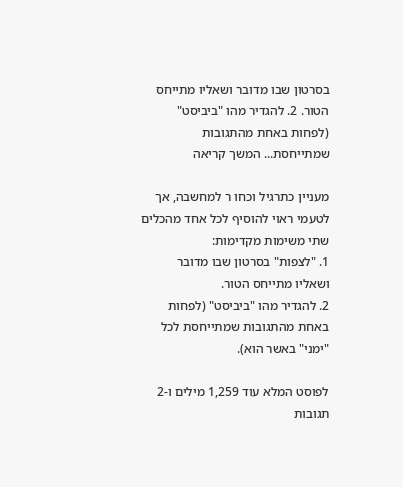בסרטון שבו מדובר ושאליו מתייחס הטור. 2. להגדיר מהו "ביביסט" (לפחות באחת מהתגובות שמתייחסת... המשך קריאה

מעניין כתרגיל וכחו ר למחשבה, אך לטעמי ראוי להוסיף לכל אחד מהכלים שתי משימות מקדימות:
1. "לצפות" בסרטון שבו מדובר ושאליו מתייחס הטור.
2. להגדיר מהו "ביביסט" (לפחות באחת מהתגובות שמתייחסת לכל "ימני" באשר הוא).

לפוסט המלא עוד 1,259 מילים ו-2 תגובות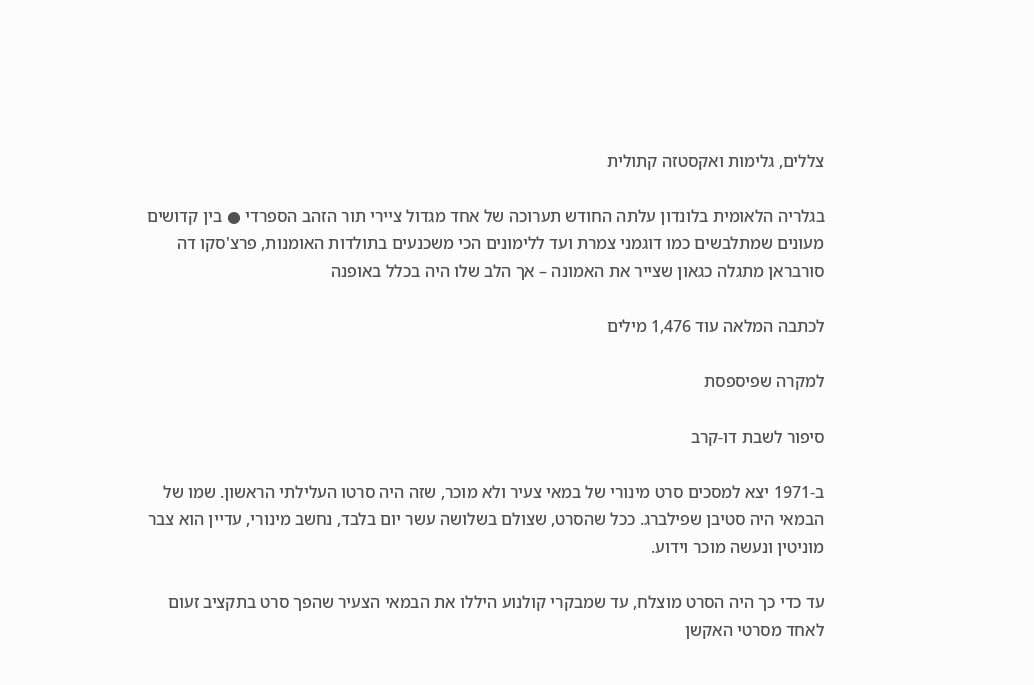צללים, גלימות ואקסטזה קתולית

בגלריה הלאומית בלונדון עלתה החודש תערוכה של אחד מגדול ציירי תור הזהב הספרדי ● בין קדושים מעונים שמתלבשים כמו דוגמני צמרת ועד ללימונים הכי משכנעים בתולדות האומנות, פרצ'סקו דה סורבראן מתגלה כגאון שצייר את האמונה – אך הלב שלו היה בכלל באופנה

לכתבה המלאה עוד 1,476 מילים

למקרה שפיספסת

סיפור לשבת דו-קרב

ב-1971 יצא למסכים סרט מינורי של במאי צעיר ולא מוכר, שזה היה סרטו העלילתי הראשון. שמו של הבמאי היה סטיבן שפילברג. ככל שהסרט, שצולם בשלושה עשר יום בלבד, נחשב מינורי, עדיין הוא צבר מוניטין ונעשה מוכר וידוע.

עד כדי כך היה הסרט מוצלח, עד שמבקרי קולנוע היללו את הבמאי הצעיר שהפך סרט בתקציב זעום לאחד מסרטי האקשן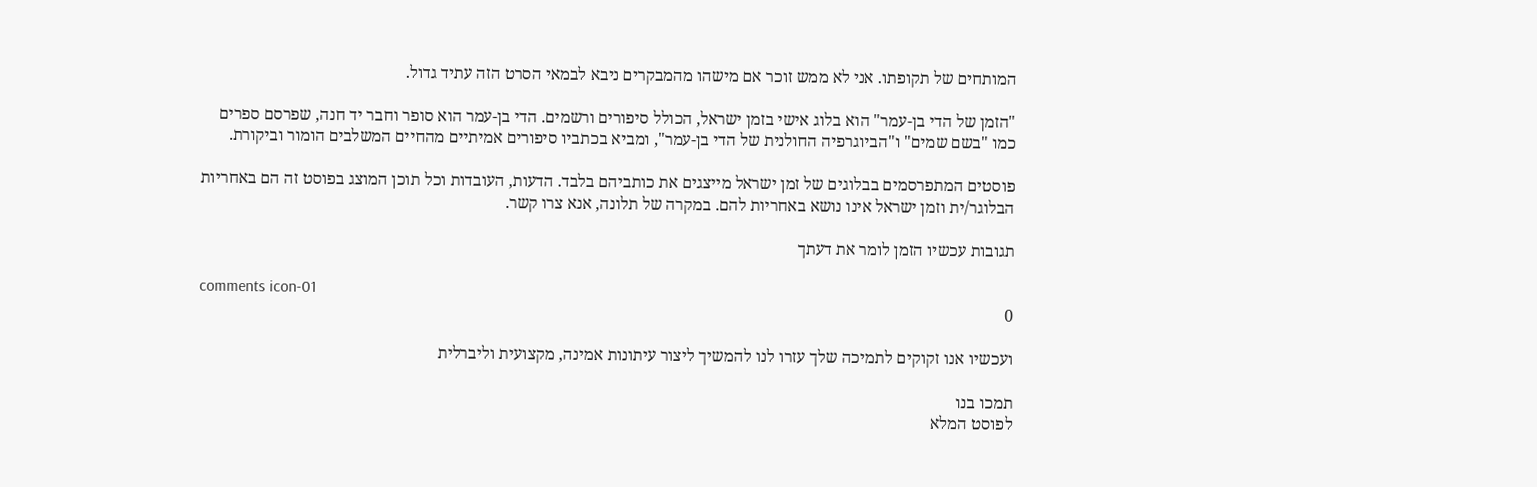המותחים של תקופתו. אני לא ממש זוכר אם מישהו מהמבקרים ניבא לבמאי הסרט הזה עתיד גדול.

"הזמן של הדי בן-עמר" הוא בלוג אישי בזמן ישראל, הכולל סיפורים ורשמים. הדי בן-עמר הוא סופר וחבר יד חנה, שפרסם ספרים כמו "בשם שמים" ו"הביוגרפיה החולנית של הדי בן-עמר", ומביא בכתביו סיפורים אמיתיים מהחיים המשלבים הומור וביקורת.

פוסטים המתפרסמים בבלוגים של זמן ישראל מייצגים את כותביהם בלבד. הדעות, העובדות וכל תוכן המוצג בפוסט זה הם באחריות הבלוגר/ית וזמן ישראל אינו נושא באחריות להם. במקרה של תלונה, אנא צרו קשר.

תגובות עכשיו הזמן לומר את דעתך

comments icon-01
0

ועכשיו אנו זקוקים לתמיכה שלך עזרו לנו להמשיך ליצור עיתונות אמינה, מקצועית וליברלית

תמכו בנו
לפוסט המלא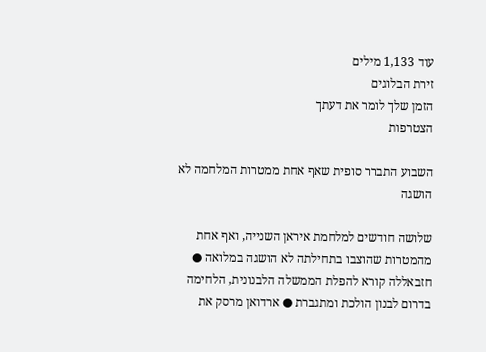עוד 1,133 מילים
זירת הבלוגים
הזמן שלך לומר את דעתך
הצטרפות

השבוע התברר סופית שאף אחת ממטרות המלחמה לא הושגה

שלושה חודשים למלחמת איראן השנייה, ואף אחת מהמטרות שהוצבו בתחילתה לא הושגה במלואה ● חזבאללה קורא להפלת הממשלה הלבנונית, הלחימה בדרום לבנון הולכת ומתגברת ● ארדואן מרסק את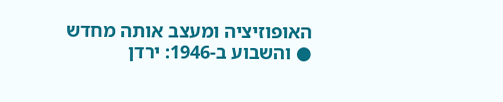האופוזיציה ומעצב אותה מחדש ● והשבוע ב-1946: ירדן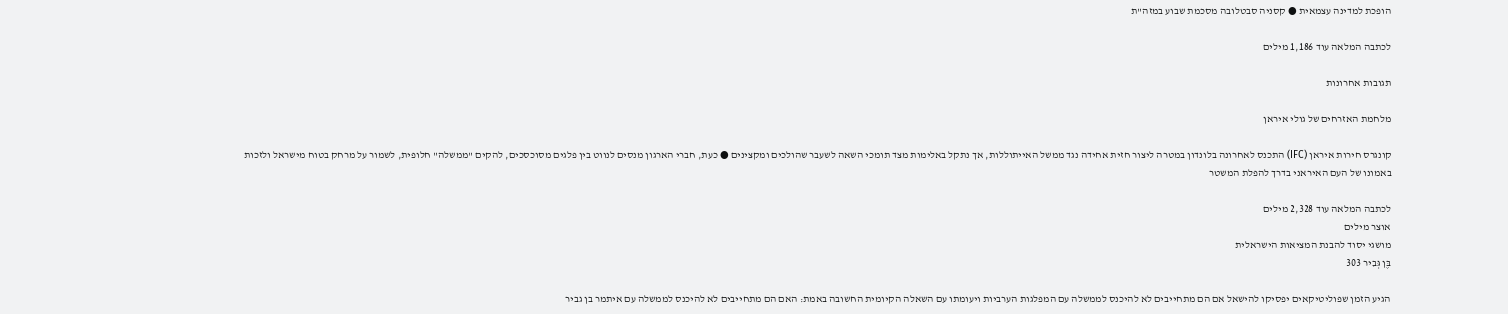הופכת למדינה עצמאית ● קסניה סבטלובה מסכמת שבוע במזה"ת

לכתבה המלאה עוד 1,186 מילים

תגובות אחרונות

מלחמת האזרחים של גולי איראן

קונגרס חירות איראן (IFC) התכנס לאחרונה בלונדון במטרה ליצור חזית אחידה נגד ממשל האייתוללות, אך נתקל באלימות מצד תומכי השאה לשעבר שהולכים ומקצינים ● כעת, חברי הארגון מנסים לנווט בין פלגים מסוכסכים, להקים "ממשלה" חלופית, לשמור על מרחק בטוח מישראל ולזכות באמונו של העם האיראני בדרך להפלת המשטר

לכתבה המלאה עוד 2,328 מילים
אוצר מילים
מושגי יסוד להבנת המציאות הישראלית
בֶּן גְּבִיר 303

הגיע הזמן שפוליטיקאים יפסיקו להישאל אם הם מתחייבים לא להיכנס לממשלה עם המפלגות הערביות ויעומתו עם השאלה הקיומית החשובה באמת: האם הם מתחייבים לא להיכנס לממשלה עם איתמר בן גביר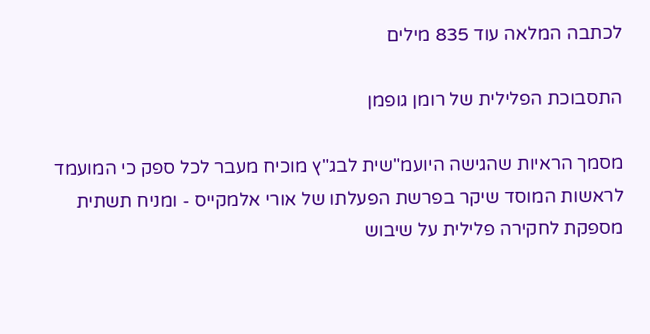לכתבה המלאה עוד 835 מילים

התסבוכת הפלילית של רומן גופמן

מסמך הראיות שהגישה היועמ"שית לבג"ץ מוכיח מעבר לכל ספק כי המועמד לראשות המוסד שיקר בפרשת הפעלתו של אורי אלמקייס - ומניח תשתית מספקת לחקירה פלילית על שיבוש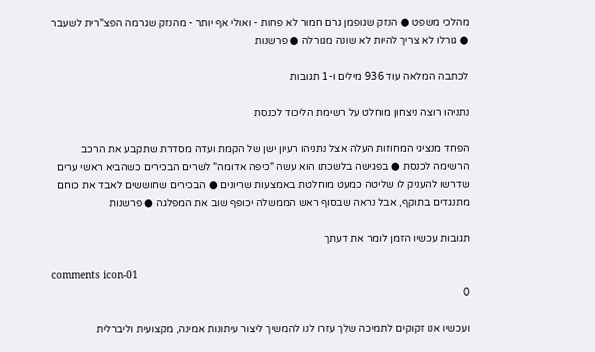מהלכי משפט ● הנזק שגופמן גרם חמור לא פחות - ואולי אף יותר - מהנזק שגרמה הפצ"רית לשעבר ● גורלו לא צריך להיות לא שונה מגורלה ● פרשנות

לכתבה המלאה עוד 936 מילים ו-1 תגובות

נתניהו רוצה ניצחון מוחלט על רשימת הליכוד לכנסת

הפחד מנציגי המחוזות העלה אצל נתניהו רעיון ישן של הקמת ועדה מסדרת שתקבע את הרכב הרשימה לכנסת ● בפגישה בלשכתו הוא עשה "כיפה אדומה" לשרים הבכירים כשהביא ראשי ערים שדרשו להעניק לו שליטה כמעט מוחלטת באמצעות שריונים ● הבכירים שחוששים לאבד את כוחם מתנגדים בתוקף, אבל נראה שבסוף ראש הממשלה יכופף שוב את המפלגה ● פרשנות

תגובות עכשיו הזמן לומר את דעתך

comments icon-01
0

ועכשיו אנו זקוקים לתמיכה שלך עזרו לנו להמשיך ליצור עיתונות אמינה, מקצועית וליברלית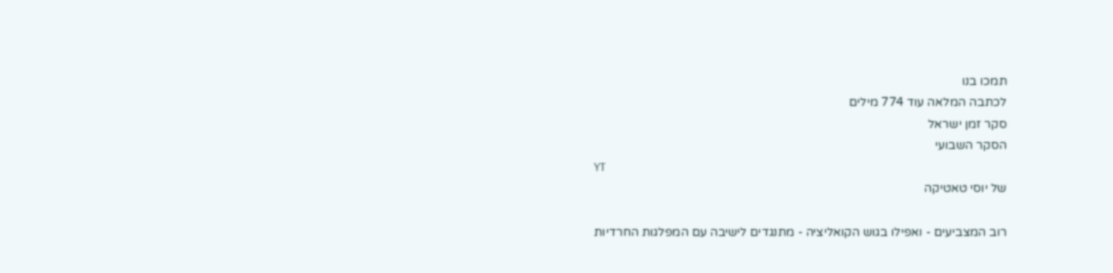תמכו בנו
לכתבה המלאה עוד 774 מילים
סקר זמן ישראל
הסקר השבועי
YT
של יוסי טאטיקה

רוב המצביעים - ואפילו בגוש הקואליציה - מתנגדים לישיבה עם המפלגות החרדיות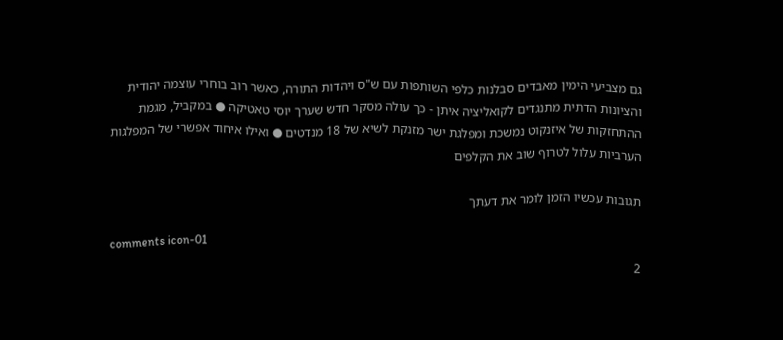גם מצביעי הימין מאבדים סבלנות כלפי השותפות עם ש"ס ויהדות התורה, כאשר רוב בוחרי עוצמה יהודית והציונות הדתית מתנגדים לקואליציה איתן - כך עולה מסקר חדש שערך יוסי טאטיקה ● במקביל, מגמת ההתחזקות של איזנקוט נמשכת ומפלגת ישר מזנקת לשיא של 18 מנדטים ● ואילו איחוד אפשרי של המפלגות הערביות עלול לטרוף שוב את הקלפים

תגובות עכשיו הזמן לומר את דעתך

comments icon-01
2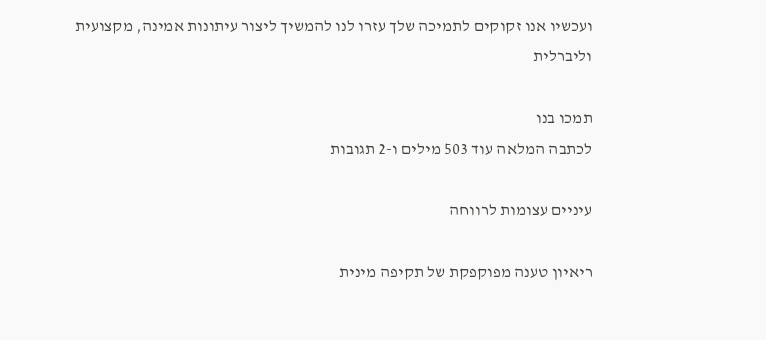ועכשיו אנו זקוקים לתמיכה שלך עזרו לנו להמשיך ליצור עיתונות אמינה, מקצועית וליברלית

תמכו בנו
לכתבה המלאה עוד 503 מילים ו-2 תגובות

עיניים עצומות לרווחה

ריאיון טענה מפוקפקת של תקיפה מינית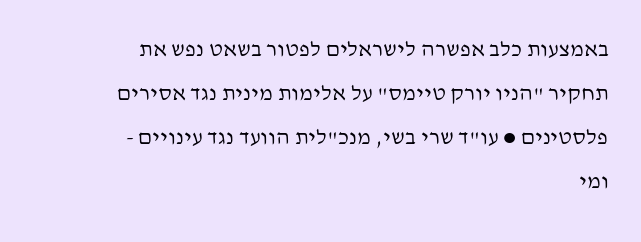באמצעות כלב אפשרה לישראלים לפטור בשאט נפש את תחקיר "הניו יורק טיימס" על אלימות מינית נגד אסירים פלסטינים ● עו"ד שרי בשי, מנכ"לית הוועד נגד עינויים - ומי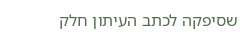שסיפקה לכתב העיתון חלק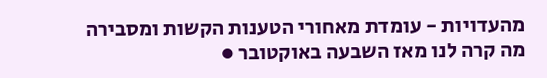מהעדויות - עומדת מאחורי הטענות הקשות ומסבירה מה קרה לנו מאז השבעה באוקטובר ●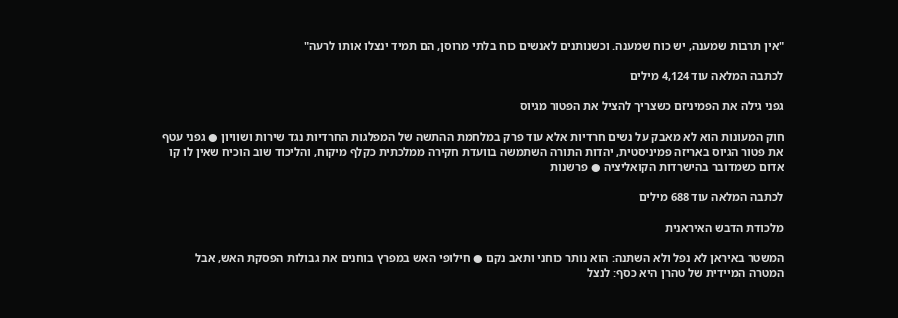"אין תרבות שמענה, יש כוח שמענה. וכשנותנים לאנשים כוח בלתי מרוסן, הם תמיד ינצלו אותו לרעה"

לכתבה המלאה עוד 4,124 מילים

גפני גילה את הפמיניזם כשצריך להציל את הפטור מגיוס

חוק המעונות הוא לא מאבק על נשים חרדיות אלא עוד פרק במלחמת ההתשה של המפלגות החרדיות נגד שירות ושוויון ● גפני עטף את פטור הגיוס באריזה פמיניסטית, יהדות התורה השתמשה בוועדת חקירה ממלכתית כקלף מיקוח, והליכוד שוב הוכיח שאין לו קו אדום כשמדובר בהישרדות הקואליציה ● פרשנות

לכתבה המלאה עוד 688 מילים

מלכודת הדבש האיראנית

המשטר באיראן לא נפל ולא השתנה: הוא נותר כוחני ותאב נקם ● חילופי האש במפרץ בוחנים את גבולות הפסקת האש, אבל המטרה המיידית של טהרן היא כסף: לנצל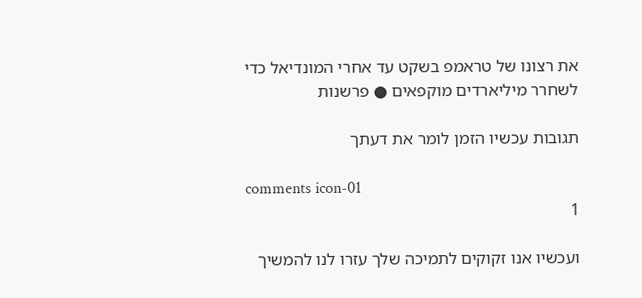את רצונו של טראמפ בשקט עד אחרי המונדיאל כדי לשחרר מיליארדים מוקפאים ● פרשנות

תגובות עכשיו הזמן לומר את דעתך

comments icon-01
1

ועכשיו אנו זקוקים לתמיכה שלך עזרו לנו להמשיך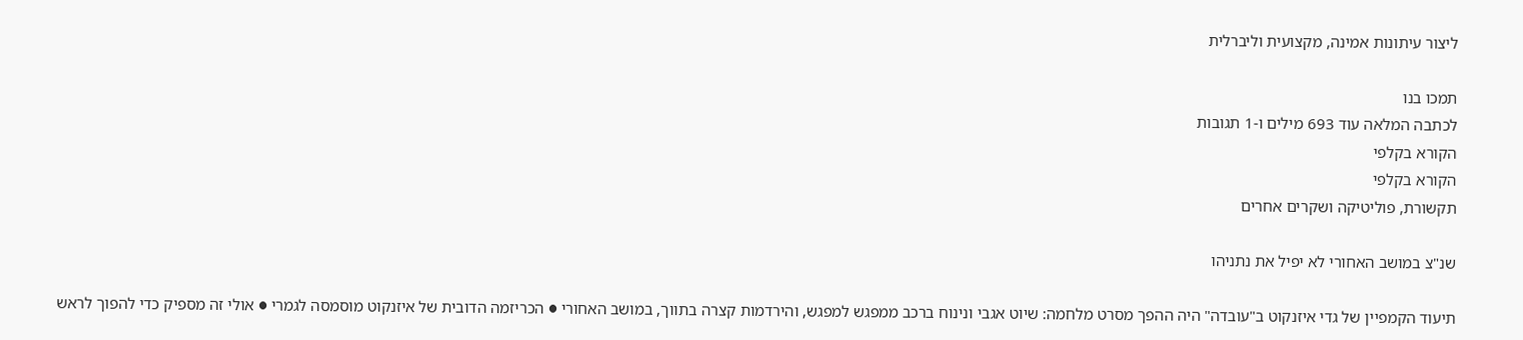ליצור עיתונות אמינה, מקצועית וליברלית

תמכו בנו
לכתבה המלאה עוד 693 מילים ו-1 תגובות
הקורא בקלפי
הקורא בקלפי
תקשורת, פוליטיקה ושקרים אחרים

שנ"צ במושב האחורי לא יפיל את נתניהו

תיעוד הקמפיין של גדי איזנקוט ב"עובדה" היה ההפך מסרט מלחמה: שיוט אגבי ונינוח ברכב ממפגש למפגש, והירדמות קצרה בתווך, במושב האחורי ● הכריזמה הדובית של איזנקוט מוסמסה לגמרי ● אולי זה מספיק כדי להפוך לראש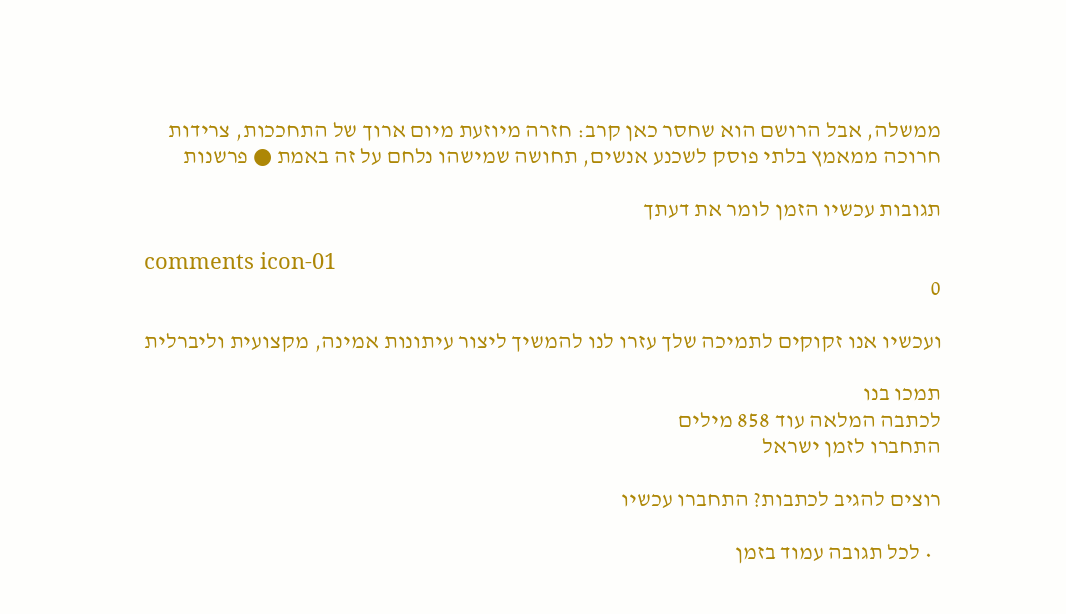ממשלה, אבל הרושם הוא שחסר כאן קרב: חזרה מיוזעת מיום ארוך של התחככות, צרידות חרוכה ממאמץ בלתי פוסק לשכנע אנשים, תחושה שמישהו נלחם על זה באמת ● פרשנות

תגובות עכשיו הזמן לומר את דעתך

comments icon-01
0

ועכשיו אנו זקוקים לתמיכה שלך עזרו לנו להמשיך ליצור עיתונות אמינה, מקצועית וליברלית

תמכו בנו
לכתבה המלאה עוד 858 מילים
התחברו לזמן ישראל

רוצים להגיב לכתבות? התחברו עכשיו

  • לכל תגובה עמוד בזמן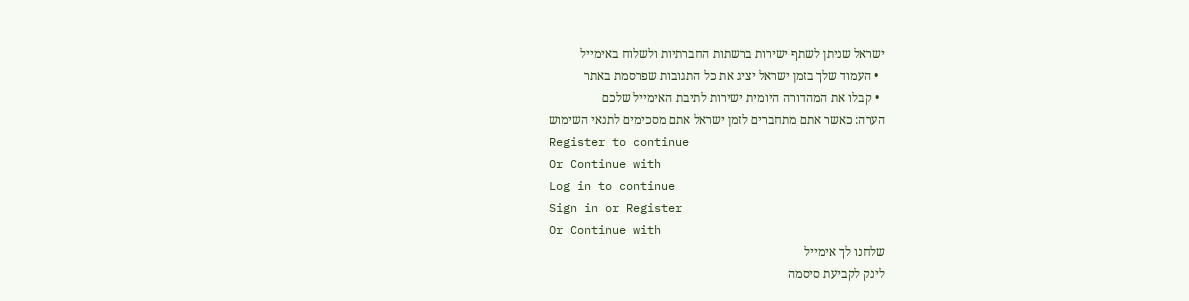ישראל שניתן לשתף ישירות ברשתות החברתיות ולשלוח באימייל
  • העמוד שלך בזמן ישראל יציג את כל התגובות שפרסמת באתר
  • קבלו את המהדורה היומית ישירות לתיבת האימייל שלכם
הערה: כאשר אתם מתחברים לזמן ישראל אתם מסכימים לתנאי השימוש
Register to continue
Or Continue with
Log in to continue
Sign in or Register
Or Continue with
שלחנו לך אימייל
לינק לקביעת סיסמה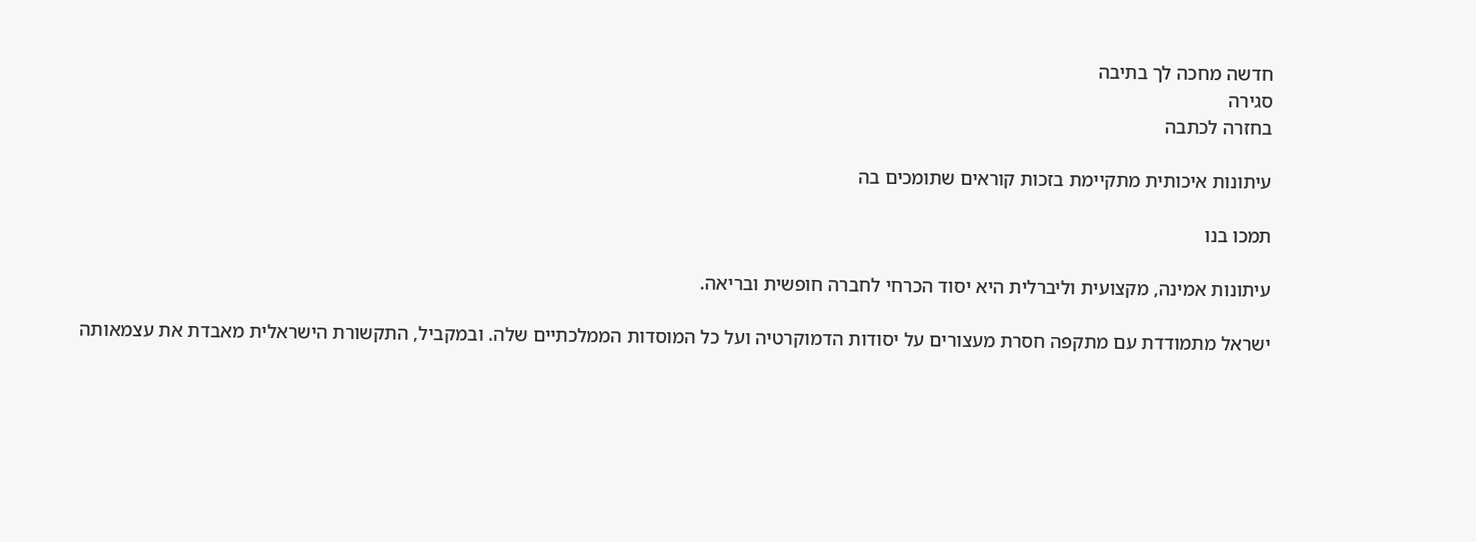חדשה מחכה לך בתיבה
סגירה
בחזרה לכתבה

עיתונות איכותית מתקיימת בזכות קוראים שתומכים בה

תמכו בנו

עיתונות אמינה, מקצועית וליברלית היא יסוד הכרחי לחברה חופשית ובריאה.

ישראל מתמודדת עם מתקפה חסרת מעצורים על יסודות הדמוקרטיה ועל כל המוסדות הממלכתיים שלה. ובמקביל, התקשורת הישראלית מאבדת את עצמאותה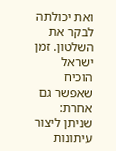ואת יכולתה לבקר את השלטון. זמן ישראל הוכיח שאפשר גם אחרת: שניתן ליצור עיתונות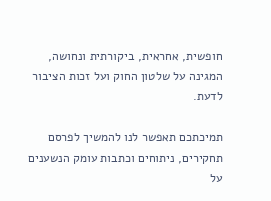חופשית, אחראית, ביקורתית ונחושה, המגינה על שלטון החוק ועל זכות הציבור לדעת.

תמיכתכם תאפשר לנו להמשיך לפרסם תחקירים, ניתוחים וכתבות עומק הנשענים על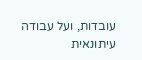עובדות, ועל עבודה עיתונאית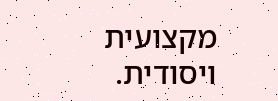מקצועית ויסודית.